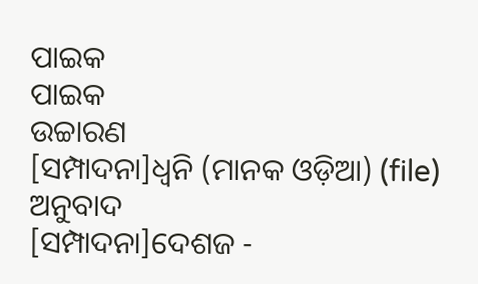ପାଇକ
ପାଇକ
ଉଚ୍ଚାରଣ
[ସମ୍ପାଦନା]ଧ୍ୱନି (ମାନକ ଓଡ଼ିଆ) (file)
ଅନୁବାଦ
[ସମ୍ପାଦନା]ଦେଶଜ -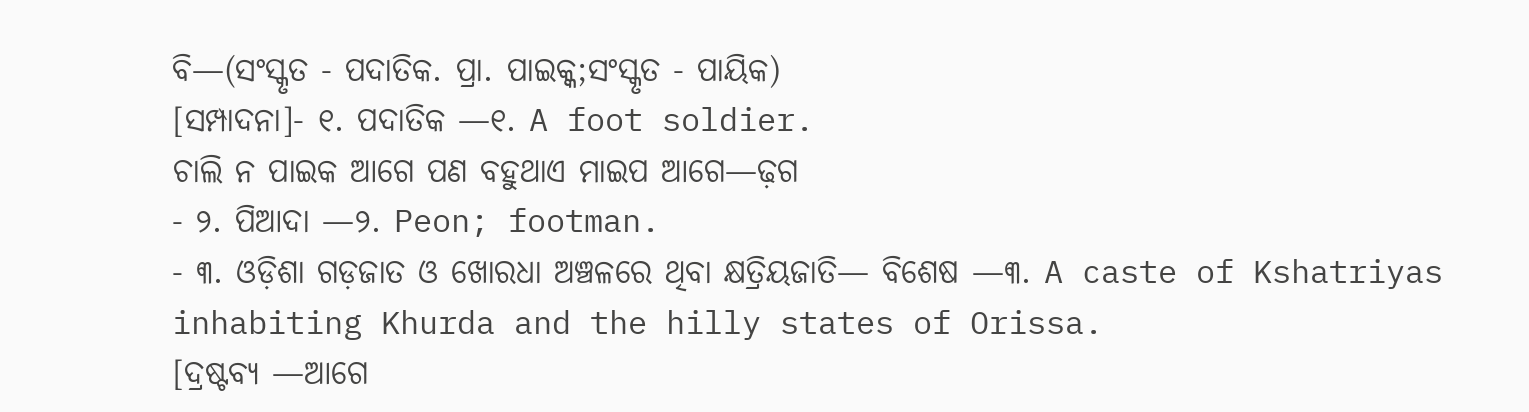ବି—(ସଂସ୍କୃତ - ପଦାତିକ. ପ୍ରା. ପାଇକ୍କ;ସଂସ୍କୃତ - ପାୟିକ)
[ସମ୍ପାଦନା]- ୧. ପଦାତିକ —୧. A foot soldier.
ଚାଲି ନ ପାଇକ ଆଗେ ପଣ ବହୁଥାଏ ମାଇପ ଆଗେ—ଢ଼ଗ
- ୨. ପିଆଦା —୨. Peon; footman.
- ୩. ଓଡ଼ିଶା ଗଡ଼ଜାତ ଓ ଖୋରଧା ଅଞ୍ଚଳରେ ଥିବା କ୍ଷତ୍ରିୟଜାତି— ବିଶେଷ —୩. A caste of Kshatriyas inhabiting Khurda and the hilly states of Orissa.
[ଦ୍ରଷ୍ଟବ୍ୟ —ଆଗେ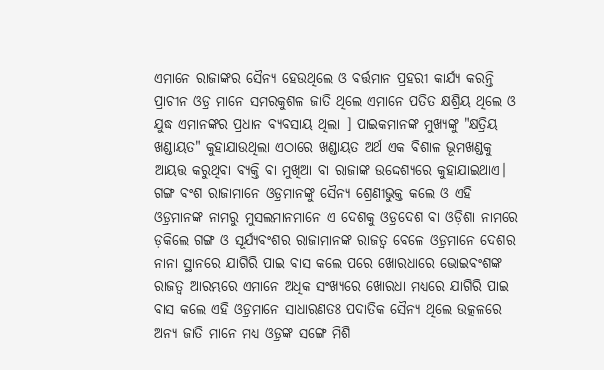ଏମାନେ ରାଜାଙ୍କର ସୈନ୍ୟ ହେଉଥିଲେ ଓ ବର୍ତ୍ତମାନ ପ୍ରହରୀ କାର୍ଯ୍ୟ କରନ୍ତି ପ୍ରାଚୀନ ଓଡ଼୍ର ମାନେ ସମରକୁଶଳ ଜାତି ଥିଲେ ଏମାନେ ପତିତ କ୍ଷଶ୍ରିୟ ଥିଲେ ଓ ଯୁଦ୍ଧ ଏମାନଙ୍କର ପ୍ରଧାନ ବ୍ୟବସାୟ ଥିଲା ] ପାଇକମାନଙ୍କ ମୁଖ୍ୟଙ୍କୁ "କ୍ଷତ୍ରିୟ ଖଣ୍ଡାୟତ" କୁହାଯାଉଥିଲା ଏଠାରେ ଖଣ୍ଡାୟତ ଅର୍ଥ ଏକ ବିଶାଳ ଭୂମଖଣ୍ଡକୁ ଆୟତ୍ତ କରୁଥିବା ବ୍ୟକ୍ତି ବା ମୁଖିଆ ବା ରାଜାଙ୍କ ଉଦ୍ଦେଶ୍ୟରେ କୁହାଯାଇଥାଏ। ଗଙ୍ଗ ବଂଶ ରାଜାମାନେ ଓଡ଼୍ରମାନଙ୍କୁ ସୈନ୍ୟ ଶ୍ରେଣୀଭୁକ୍ତ କଲେ ଓ ଏହି ଓଡ଼୍ରମାନଙ୍କ ନାମରୁ ମୁସଲମାନମାନେ ଏ ଦେଶକୁ ଓଡ଼୍ରଦେଶ ବା ଓଡ଼ିଶା ନାମରେ ଡ଼କିଲେ ଗଙ୍ଗ ଓ ସୂର୍ଯ୍ୟବଂଶର ରାଜାମାନଙ୍କ ରାଜତ୍ୱ ବେଳେ ଓଡ଼୍ରମାନେ ଦେଶର ନାନା ସ୍ଥାନରେ ଯାଗିରି ପାଇ ବାସ କଲେ ପରେ ଖୋରଧାରେ ଭୋଇବଂଶଙ୍କ ରାଜତ୍ୱ ଆରମ୍ଭରେ ଏମାନେ ଅଧିକ ସଂଖ୍ୟରେ ଖୋରଧା ମଧ୍ୟରେ ଯାଗିରି ପାଇ ବାସ କଲେ ଏହି ଓଡ଼୍ରମାନେ ସାଧାରଣତଃ ପଦାତିକ ସୈନ୍ୟ ଥିଲେ ଉତ୍କଳରେ ଅନ୍ୟ ଜାତି ମାନେ ମଧ୍ୟ ଓଡ଼୍ରଙ୍କ ସଙ୍ଗେ ମିଶି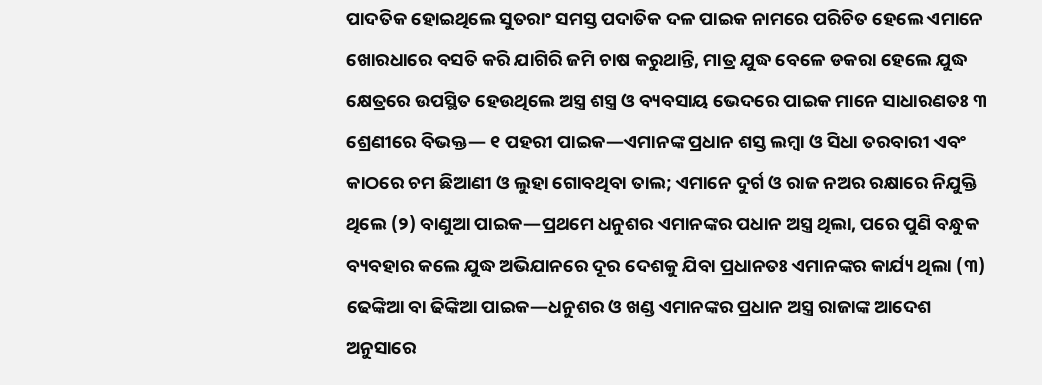ପାଦତିକ ହୋଇଥିଲେ ସୁତରାଂ ସମସ୍ତ ପଦାତିକ ଦଳ ପାଇକ ନାମରେ ପରିଚିତ ହେଲେ ଏମାନେ ଖୋରଧାରେ ବସତି କରି ଯାଗିରି ଜମି ଚାଷ କରୁଥାନ୍ତି, ମାତ୍ର ଯୁଦ୍ଧ ବେଳେ ଡକରା ହେଲେ ଯୁଦ୍ଧ କ୍ଷେତ୍ରରେ ଉପସ୍ଥିତ ହେଉଥିଲେ ଅସ୍ତ୍ର ଶସ୍ତ୍ର ଓ ବ୍ୟବସାୟ ଭେଦରେ ପାଇକ ମାନେ ସାଧାରଣତଃ ୩ ଶ୍ରେଣୀରେ ବିଭକ୍ତ— ୧ ପହରୀ ପାଇକ—ଏମାନଙ୍କ ପ୍ରଧାନ ଶସ୍ତ ଲମ୍ୱା ଓ ସିଧା ତରବାରୀ ଏବଂ କାଠରେ ଚମ ଛିଆଣୀ ଓ ଲୁହା ଗୋବଥିବା ତାଲ; ଏମାନେ ଦୁର୍ଗ ଓ ରାଜ ନଅର ରକ୍ଷାରେ ନିଯୁକ୍ତି ଥିଲେ (୨) ବାଣୁଆ ପାଇକ—ପ୍ରଥମେ ଧନୁଶର ଏମାନଙ୍କର ପଧାନ ଅସ୍ତ୍ର ଥିଲା, ପରେ ପୁଣି ବନ୍ଧୁକ ବ୍ୟବହାର କଲେ ଯୁଦ୍ଧ ଅଭିଯାନରେ ଦୂର ଦେଶକୁ ଯିବା ପ୍ରଧାନତଃ ଏମାନଙ୍କର କାର୍ଯ୍ୟ ଥିଲା (୩) ଢେଙ୍କିଆ ବା ଢିଙ୍କିଆ ପାଇକ—ଧନୁଶର ଓ ଖଣ୍ଡ ଏମାନଙ୍କର ପ୍ରଧାନ ଅସ୍ତ୍ର ରାଜାଙ୍କ ଆଦେଶ ଅନୁସାରେ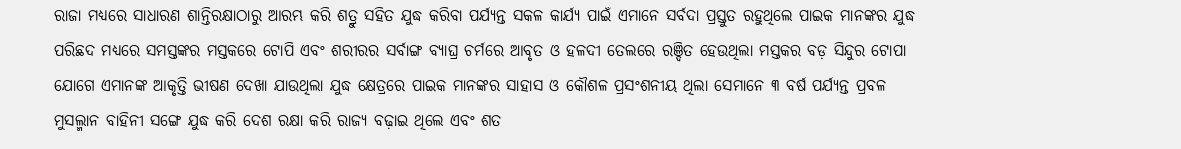ରାଜା ମଧ୍ୟରେ ସାଧାରଣ ଶାନ୍ତିରକ୍ଷାଠାରୁ ଆରମ୍ଭ କରି ଶତ୍ରୁ ସହିତ ଯୁଦ୍ଧ କରିବା ପର୍ଯ୍ୟନ୍ତ ସକଳ କାର୍ଯ୍ୟ ପାଇଁ ଏମାନେ ସର୍ବଦା ପ୍ରସ୍ତୁତ ରହୁଥିଲେ ପାଇକ ମାନଙ୍କର ଯୁଦ୍ଧ ପରିଛଦ ମଧ୍ୟରେ ସମସ୍ତଙ୍କର ମସ୍ତକରେ ଟୋପି ଏବଂ ଶରୀରର ସର୍ବାଙ୍ଗ ବ୍ୟାଘ୍ର ଚର୍ମରେ ଆବୃତ ଓ ହଳଦୀ ତେଲରେ ରଞ୍ଦିତ ହେଉଥିଲା ମସ୍ତକର ବଡ଼ ସିନ୍ଦୁର ଟୋପା ଯୋଗେ ଏମାନଙ୍କ ଆକୃତ୍ତି ଭୀଷଣ ଦେଖା ଯାଉଥିଲା ଯୁଦ୍ଧ କ୍ଷେତ୍ରରେ ପାଇକ ମାନଙ୍କର ସାହାସ ଓ କୌଶଳ ପ୍ରସଂଶନୀୟ ଥିଲା ସେମାନେ ୩ ବର୍ଷ ପର୍ଯ୍ୟନ୍ତ ପ୍ରବଳ ମୁସଲ୍ମାନ ବାହିନୀ ସଙ୍ଗେ ଯୁଦ୍ଧ କରି ଦେଶ ରକ୍ଷା କରି ରାଜ୍ୟ ବଢ଼ାଇ ଥିଲେ ଏବଂ ଶତ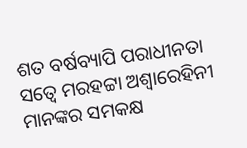ଶତ ବର୍ଷବ୍ୟାପି ପରାଧୀନତା ସତ୍ୱେ ମରହଟ୍ଟା ଅଶ୍ୱାରେହିନୀ ମାନଙ୍କର ସମକକ୍ଷ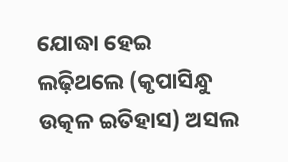ଯୋଦ୍ଧା ହେଇ ଲଢ଼ିଥଲେ (କୃପାସିନ୍ଧୁ ଉତ୍କଳ ଇତିହାସ) ଅସଲ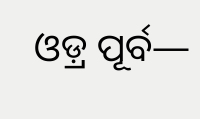ଓଡ଼୍ର ପୂର୍ବ—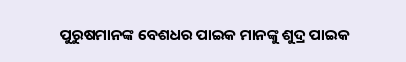ପୁରୁଷମାନଙ୍କ ବେଶଧର ପାଇକ ମାନଙ୍କୁ ଶୁଦ୍ର ପାଇକ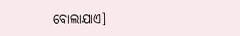ବୋଲାଯାଏ]